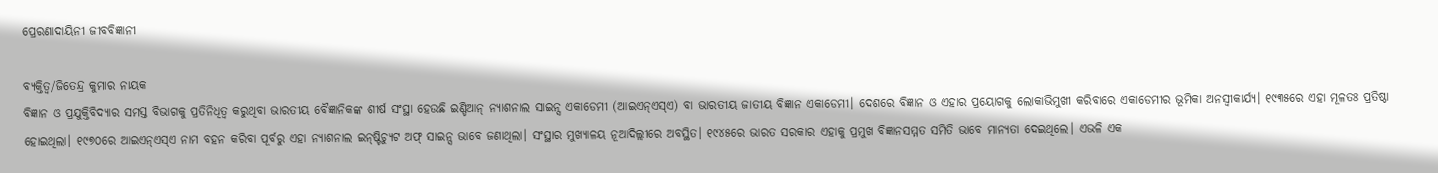ପ୍ରେରଣାଦାୟିନୀ ଜୀବବିଜ୍ଞାନୀ

ବ୍ୟକ୍ତିତ୍ୱ/ଜିତେନ୍ଦ୍ର କୁମାର ନାୟକ
ବିଜ୍ଞାନ ଓ ପ୍ରଯୁକ୍ତିବିଦ୍ୟାର ସମସ୍ତ ବିଭାଗକୁ ପ୍ରତିନିଧିତ୍ୱ କରୁଥିବା ଭାରତୀୟ ବୈଜ୍ଞାନିକଙ୍କ ଶୀର୍ଷ ସଂସ୍ଥା ହେଉଛି ଇଣ୍ଡିଆନ୍‌ ନ୍ୟାଶନାଲ ସାଇନ୍ସ ଏକାଡେମୀ (ଆଇଏନ୍‌ଏସ୍‌ଏ) ବା ଭାରତୀୟ ଜାତୀୟ ବିଜ୍ଞାନ ଏକାଡେମୀ। ଦେଶରେ ବିଜ୍ଞାନ ଓ ଏହାର ପ୍ରୟୋଗକୁ ଲୋକାଭିମୁଖୀ କରିବାରେ ଏକାଡେମୀର ଭୂମିକା ଅନସ୍ବୀକାର୍ଯ୍ୟ। ୧୯୩୫ରେ ଏହା ମୂଳତଃ ପ୍ରତିଷ୍ଠା ହୋଇଥିଲା। ୧୯୭୦ରେ ଆଇଏନ୍‌ଏସ୍‌ଏ ନାମ ବହନ କରିବା ପୂର୍ବରୁ ଏହା ନ୍ୟାଶନାଲ ଇନ୍‌ଷ୍ଟିଚ୍ୟୁଟ ଅଫ୍‌ ସାଇନ୍ସ ଭାବେ ଜଣାଥିଲା। ସଂସ୍ଥାର ମୁଖ୍ୟାଳୟ ନୂଆଦିଲ୍ଲୀରେ ଅବସ୍ଥିତ। ୧୯୪୫ରେ ଭାରତ ସରକାର ଏହାକୁ ପ୍ରମୁଖ ବିଜ୍ଞାନସମ୍ମତ ସମିତି ଭାବେ ମାନ୍ୟତା ଦେଇଥିଲେ। ଏଭଳି ଏକ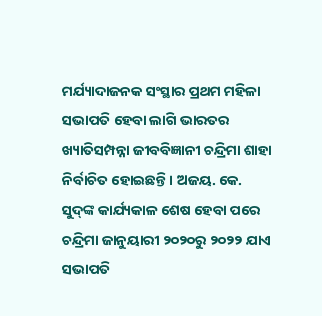ମର୍ଯ୍ୟାଦାଜନକ ସଂସ୍ଥାର ପ୍ରଥମ ମହିଳା ସଭାପତି ହେବା ଲାଗି ଭାରତର ଖ୍ୟାତିସମ୍ପନ୍ନା ଜୀବବିଜ୍ଞାନୀ ଚନ୍ଦ୍ରିମା ଶାହା ନିର୍ବାଚିତ ହୋଇଛନ୍ତି। ଅଜୟ. କେ. ସୁଦ୍‌ଙ୍କ କାର୍ଯ୍ୟକାଳ ଶେଷ ହେବା ପରେ ଚନ୍ଦ୍ରିମା ଜାନୁୟାରୀ ୨୦୨୦ରୁ ୨୦୨୨ ଯାଏ ସଭାପତି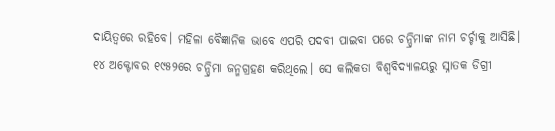ଦାୟିତ୍ୱରେ ରହିବେ। ମହିଳା ବୈଜ୍ଞାନିକ ଭାବେ ଏପରି ପଦବୀ ପାଇବା ପରେ ଚନ୍ଦ୍ରିମାଙ୍କ ନାମ ଚର୍ଚ୍ଚାକୁ ଆସିଛି।
୧୪ ଅକ୍ଟୋବର ୧୯୫୨ରେ ଚନ୍ଦ୍ରିମା ଜନ୍ମଗ୍ରହଣ କରିଥିଲେ। ସେ କଲିକତା ବିଶ୍ୱବିଦ୍ୟାଳୟରୁ ସ୍ନାତକ ଡିଗ୍ରୀ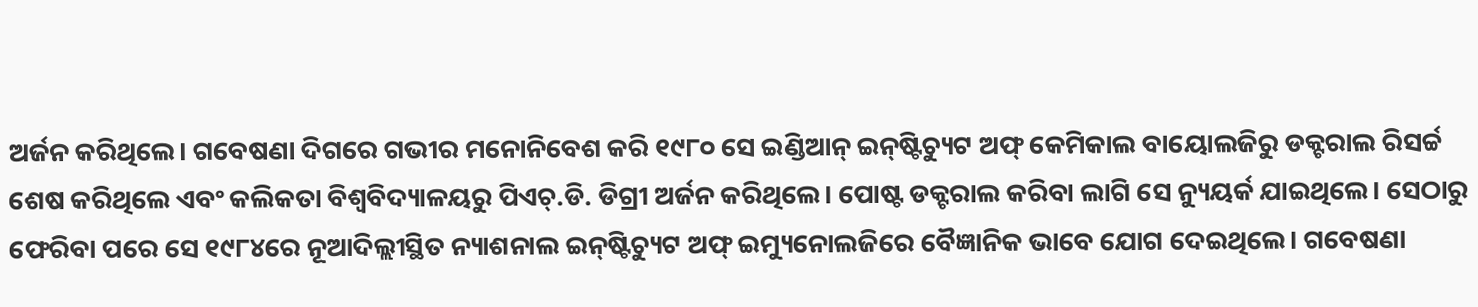ଅର୍ଜନ କରିଥିଲେ। ଗବେଷଣା ଦିଗରେ ଗଭୀର ମନୋନିବେଶ କରି ୧୯୮୦ ସେ ଇଣ୍ଡିଆନ୍‌ ଇନ୍‌ଷ୍ଟିଚ୍ୟୁଟ ଅଫ୍‌ କେମିକାଲ ବାୟୋଲଜିରୁ ଡକ୍ଟରାଲ ରିସର୍ଚ୍ଚ ଶେଷ କରିଥିଲେ ଏବଂ କଲିକତା ବିଶ୍ୱବିଦ୍ୟାଳୟରୁ ପିଏଚ୍‌.ଡି. ଡିଗ୍ରୀ ଅର୍ଜନ କରିଥିଲେ। ପୋଷ୍ଟ ଡକ୍ଟରାଲ କରିବା ଲାଗି ସେ ନ୍ୟୁୟର୍କ ଯାଇଥିଲେ। ସେଠାରୁ ଫେରିବା ପରେ ସେ ୧୯୮୪ରେ ନୂଆଦିଲ୍ଲୀସ୍ଥିତ ନ୍ୟାଶନାଲ ଇନ୍‌ଷ୍ଟିଚ୍ୟୁଟ ଅଫ୍‌ ଇମ୍ୟୁନୋଲଜିରେ ବୈଜ୍ଞାନିକ ଭାବେ ଯୋଗ ଦେଇଥିଲେ। ଗବେଷଣା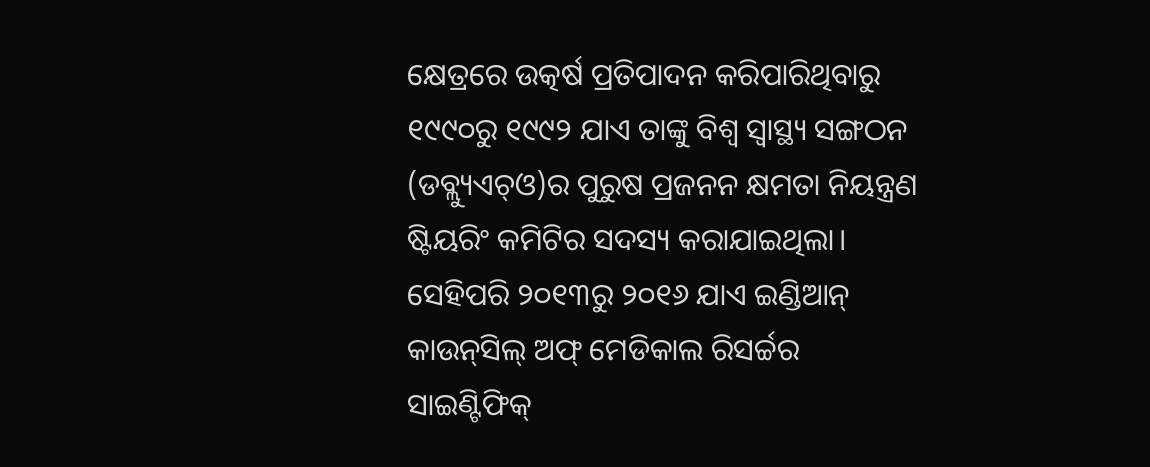କ୍ଷେତ୍ରରେ ଉତ୍କର୍ଷ ପ୍ରତିପାଦନ କରିପାରିଥିବାରୁ ୧୯୯୦ରୁ ୧୯୯୨ ଯାଏ ତାଙ୍କୁ ବିଶ୍ୱ ସ୍ବାସ୍ଥ୍ୟ ସଙ୍ଗଠନ (ଡବ୍ଲ୍ୟୁଏଚ୍‌ଓ)ର ପୁରୁଷ ପ୍ରଜନନ କ୍ଷମତା ନିୟନ୍ତ୍ରଣ ଷ୍ଟିୟରିଂ କମିଟିର ସଦସ୍ୟ କରାଯାଇଥିଲା। ସେହିପରି ୨୦୧୩ରୁ ୨୦୧୬ ଯାଏ ଇଣ୍ଡିଆନ୍‌ କାଉନ୍‌ସିଲ୍‌ ଅଫ୍‌ ମେଡିକାଲ ରିସର୍ଚ୍ଚର ସାଇଣ୍ଟିଫିକ୍‌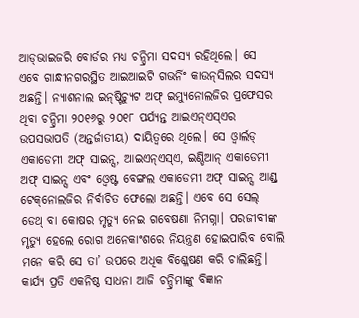ଆଡ୍‌ଭାଇଜରି ବୋର୍ଡର ମଧ୍ୟ ଚନ୍ଦ୍ରିମା ସଦସ୍ୟ ରହିଥିଲେ। ସେ ଏବେ ଗାନ୍ଧୀନଗରସ୍ଥିତ ଆଇଆଇଟି ଗଭର୍ନିଂ କାଉନ୍‌ସିଲର ସଦସ୍ୟ ଅଛନ୍ତି। ନ୍ୟାଶନାଲ ଇନ୍‌ଷ୍ଟିଚ୍ୟୁଟ ଅଫ୍‌ ଇମ୍ୟୁନୋଲଜିର ପ୍ରଫେସର ଥିବା ଚନ୍ଦ୍ରିମା ୨୦୧୬ରୁ ୨୦୧୮ ପର୍ଯ୍ୟନ୍ତ ଆଇଏନ୍‌ଏସ୍‌ଏର ଉପସଭାପତି (ଅନ୍ତର୍ଜାତୀୟ) ଦାୟିତ୍ୱରେ ଥିଲେ। ସେ ଓ୍ବାର୍ଲଡ୍‌ ଏକାଡେମୀ ଅଫ୍‌ ସାଇନ୍ସ, ଆଇଏନ୍‌ଏସ୍‌ଏ, ଇଣ୍ଡିଆନ୍‌ ଏକାଡେମୀ ଅଫ୍‌ ସାଇନ୍ସ ଏବଂ ଓ୍ବେଷ୍ଟ ବେଙ୍ଗଲ ଏକାଡେମୀ ଅଫ୍‌ ସାଇନ୍ସ ଆଣ୍ଡ୍‌ ଟେକ୍‌ନୋଲଜିର ନିର୍ବାଚିତ ଫେଲୋ ଅଛନ୍ତି। ଏବେ ସେ ସେଲ୍‌ ଡେଥ୍‌ ବା କୋଷର ମୃତ୍ୟୁ ନେଇ ଗବେଷଣା ନିମଗ୍ନା। ପରଜୀବୀଙ୍କ ମୃତ୍ୟୁ ହେଲେ ରୋଗ ଅନେକାଂଶରେ ନିୟନ୍ତ୍ରଣ ହୋଇପାରିବ ବୋଲି ମନେ କରି ସେ ତା’ ଉପରେ ଅଧିକ ବିଶ୍ଳେଷଣ କରି ଚାଲିଛନ୍ତି।
କାର୍ଯ୍ୟ ପ୍ରତି ଏକନିଷ୍ଠ ସାଧନା ଆଜି ଚନ୍ଦ୍ରିମାଙ୍କୁ ବିଜ୍ଞାନ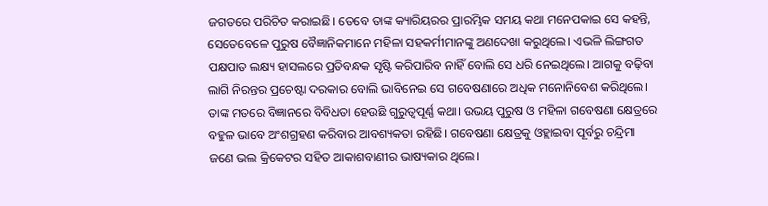ଜଗତରେ ପରିଚିତ କରାଇଛି। ତେବେ ତାଙ୍କ କ୍ୟାରିୟରର ପ୍ରାରମ୍ଭିକ ସମୟ କଥା ମନେପକାଇ ସେ କହନ୍ତି, ସେତେବେଳେ ପୁରୁଷ ବୈଜ୍ଞାନିକମାନେ ମହିଳା ସହକର୍ମୀମାନଙ୍କୁ ଅଣଦେଖା କରୁଥିଲେ। ଏଭଳି ଲିଙ୍ଗଗତ ପକ୍ଷପାତ ଲକ୍ଷ୍ୟ ହାସଲରେ ପ୍ରତିବନ୍ଧକ ସୃଷ୍ଟି କରିପାରିବ ନାହିଁ ବୋଲି ସେ ଧରି ନେଇଥିଲେ। ଆଗକୁ ବଢ଼ିବା ଲାଗି ନିରନ୍ତର ପ୍ରଚେଷ୍ଟା ଦରକାର ବୋଲି ଭାବିନେଇ ସେ ଗବେଷଣାରେ ଅଧିକ ମନୋନିବେଶ କରିଥିଲେ। ତାଙ୍କ ମତରେ ବିଜ୍ଞାନରେ ବିବିଧତା ହେଉଛି ଗୁରୁତ୍ୱପୂର୍ଣ୍ଣ କଥା। ଉଭୟ ପୁରୁଷ ଓ ମହିଳା ଗବେଷଣା କ୍ଷେତ୍ରରେ ବହୁଳ ଭାବେ ଅଂଶଗ୍ରହଣ କରିବାର ଆବଶ୍ୟକତା ରହିଛି। ଗବେଷଣା କ୍ଷେତ୍ରକୁ ଓହ୍ଲାଇବା ପୂର୍ବରୁ ଚନ୍ଦ୍ରିମା ଜଣେ ଭଲ କ୍ରିକେଟର ସହିତ ଆକାଶବାଣୀର ଭାଷ୍ୟକାର ଥିଲେ।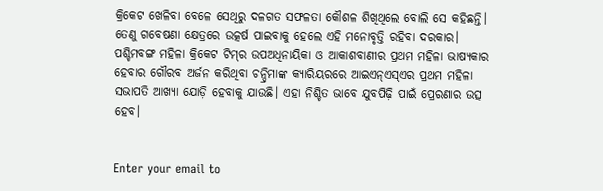କ୍ରିକେଟ ଖେଳିବା ବେଳେ ସେଥିରୁ ଦଳଗତ ସଫଳତା କୌଶଳ ଶିଖିଥିଲେ ବୋଲି ସେ କହିଛନ୍ତି। ତେଣୁ ଗବେଷଣା କ୍ଷେତ୍ରରେ ଉତ୍କର୍ଷ ପାଇବାକୁ ହେଲେ ଏହି ମନୋବୃତ୍ତି ରହିବା ଦରକାର। ପଶ୍ଚିମବଙ୍ଗ ମହିଳା କ୍ରିକେଟ ଟିମ୍‌ର ଉପଅଧିନାୟିକା ଓ ଆକାଶବାଣୀର ପ୍ରଥମ ମହିଳା ଭାଷ୍ୟକାର ହେବାର ଗୌରବ ଅର୍ଜନ କରିଥିବା ଚନ୍ଦ୍ରିମାଙ୍କ କ୍ୟାରିୟରରେ ଆଇଏନ୍‌ଏସ୍‌ଏର ପ୍ରଥମ ମହିଳା ସଭାପତି ଆଖ୍ୟା ଯୋଡ଼ି ହେବାକୁ ଯାଉଛି। ଏହା ନିଶ୍ଚିତ ଭାବେ ଯୁବପିଢ଼ି ପାଇଁ ପ୍ରେରଣାର ଉତ୍ସ ହେବ।


Enter your email to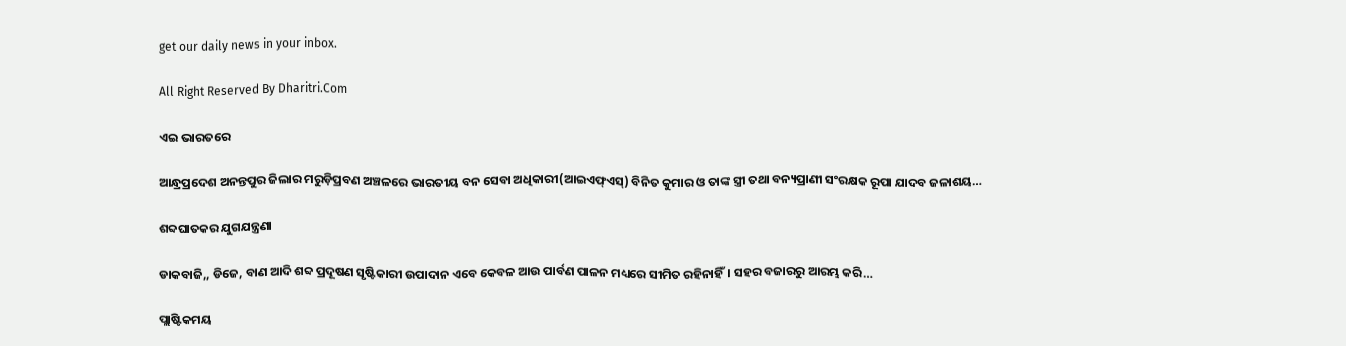get our daily news in your inbox.

All Right Reserved By Dharitri.Com

ଏଇ ଭାରତରେ

ଆନ୍ଧ୍ରପ୍ରଦେଶ ଅନନ୍ତପୁର ଜିଲାର ମରୁଡ଼ିପ୍ରବଣ ଅଞ୍ଚଳରେ ଭାରତୀୟ ବନ ସେବା ଅଧିକାରୀ(ଆଇଏଫ୍‌ଏସ୍‌) ବିନିତ କୁମାର ଓ ତାଙ୍କ ସ୍ତ୍ରୀ ତଥା ବନ୍ୟପ୍ରାଣୀ ସଂରକ୍ଷକ ରୂପା ଯାଦବ ଜଳାଶୟ…

ଶବ୍ଦଘାତକର ଯୁଗଯନ୍ତ୍ରଣା

ଡାକବାଜି,, ଡିଜେ, ବାଣ ଆଦି ଶବ୍ଦ ପ୍ରଦୂଷଣ ସୃଷ୍ଟିକାରୀ ଉପାଦାନ ଏବେ କେବଳ ଆଉ ପାର୍ବଣ ପାଳନ ମଧ୍ୟରେ ସୀମିତ ରହିନାହିଁ। ସହର ବଜାରରୁ ଆରମ୍ଭ କରି…

ପ୍ଲାଷ୍ଟିକମୟ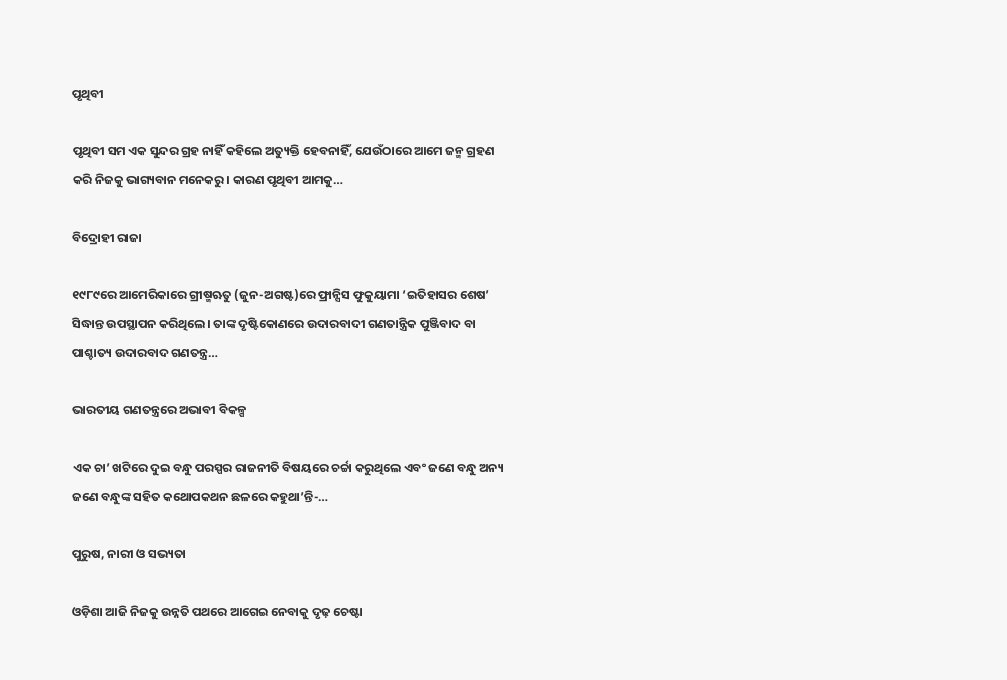ପୃଥିବୀ

ପୃଥିବୀ ସମ ଏକ ସୁନ୍ଦର ଗ୍ରହ ନାହିଁ କହିଲେ ଅତ୍ୟୁକ୍ତି ହେବନାହିଁ, ଯେଉଁଠାରେ ଆମେ ଜନ୍ମ ଗ୍ରହଣ କରି ନିଜକୁ ଭାଗ୍ୟବାନ ମନେକରୁ। କାରଣ ପୃଥିବୀ ଆମକୁ…

ବିଦ୍ରୋହୀ ରାଜା

୧୯୮୯ରେ ଆମେରିକାରେ ଗ୍ରୀଷ୍ମଋତୁ (ଜୁନ-ଅଗଷ୍ଟ)ରେ ଫ୍ରାନ୍ସିସ ଫୁକୁୟାମା ‘ଇତିହାସର ଶେଷ’ ସିଦ୍ଧାନ୍ତ ଉପସ୍ଥାପନ କରିଥିଲେ। ତାଙ୍କ ଦୃଷ୍ଟିକୋଣରେ ଉଦାରବାଦୀ ଗଣତାନ୍ତ୍ରିକ ପୁଞ୍ଜିବାଦ ବା ପାଶ୍ଚାତ୍ୟ ଉଦାରବାଦ ଗଣତନ୍ତ୍ର…

ଭାରତୀୟ ଗଣତନ୍ତ୍ରରେ ଅଭାବୀ ବିକଳ୍ପ

ଏକ ଚା’ ଖଟିରେ ଦୁଇ ବନ୍ଧୁ ପରସ୍ପର ରାଜନୀତି ବିଷୟରେ ଚର୍ଚ୍ଚା କରୁଥିଲେ ଏବଂ ଜଣେ ବନ୍ଧୁ ଅନ୍ୟ ଜଣେ ବନ୍ଧୁଙ୍କ ସହିତ କଥୋପକଥନ ଛଳରେ କହୁଥା’ନ୍ତି-…

ପୁରୁଷ, ନାରୀ ଓ ସଭ୍ୟତା

ଓଡ଼ିଶା ଆଜି ନିଜକୁ ଉନ୍ନତି ପଥରେ ଆଗେଇ ନେବାକୁ ଦୃଢ଼ ଚେଷ୍ଟା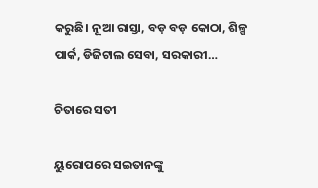କରୁଛି। ନୂଆ ରାସ୍ତା, ବଡ଼ ବଡ଼ କୋଠା, ଶିଳ୍ପ ପାର୍କ, ଡିଜିଟାଲ ସେବା, ସରକାରୀ…

ଚିତାରେ ସତୀ

ୟୁରୋପରେ ସଇତାନଙ୍କୁ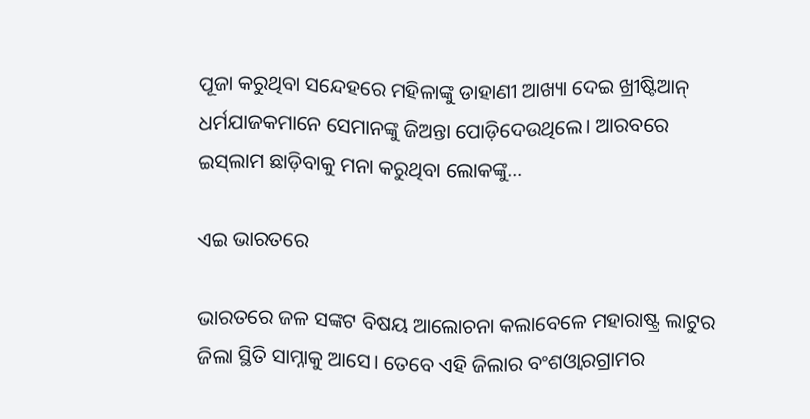ପୂଜା କରୁଥିବା ସନ୍ଦେହରେ ମହିଳାଙ୍କୁ ଡାହାଣୀ ଆଖ୍ୟା ଦେଇ ଖ୍ରୀଷ୍ଟିଆନ୍‌ ଧର୍ମଯାଜକମାନେ ସେମାନଙ୍କୁ ଜିଅନ୍ତା ପୋଡ଼ିଦେଉଥିଲେ। ଆରବରେ ଇସ୍‌ଲାମ ଛାଡ଼ିବାକୁ ମନା କରୁଥିବା ଲୋକଙ୍କୁ…

ଏଇ ଭାରତରେ

ଭାରତରେ ଜଳ ସଙ୍କଟ ବିଷୟ ଆଲୋଚନା କଲାବେଳେ ମହାରାଷ୍ଟ୍ର ଲାଟୁର ଜିଲା ସ୍ଥିତି ସାମ୍ନାକୁ ଆସେ। ତେବେ ଏହି ଜିଲାର ବଂଶଓ୍ବାରଗ୍ରାମର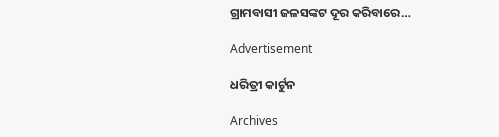ଗ୍ରାମବାସୀ ଜଳସଙ୍କଟ ଦୂର କରିବାରେ…

Advertisement

ଧରିତ୍ରୀ କାର୍ଟୁନ

Archives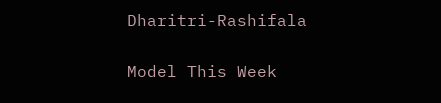Dharitri-Rashifala

Model This Week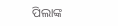ପିଲାଙ୍କ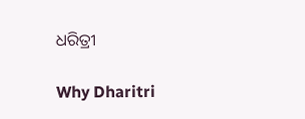ଧରିତ୍ରୀ

Why Dharitri